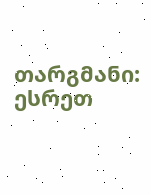თარგმანი: ესრეთ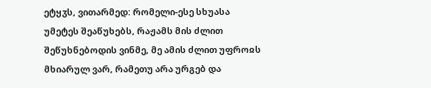ეტყჳს, ვითარმედ: რომელი-ესე სხუასა უმეტეს შეაწუხებს, რაჟამს მის ძლით შეწუხნებოდის ვინმე, მე ამის ძლით უფროჲს მხიარულ ვარ, რამეთუ არა ურგებ და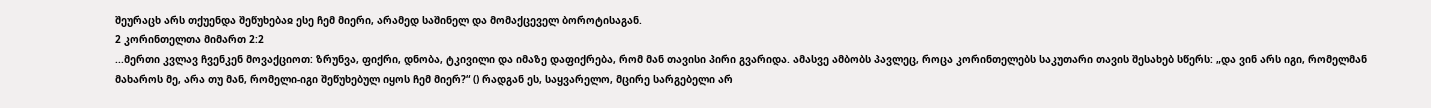შეურაცხ არს თქუენდა შეწუხებაჲ ესე ჩემ მიერი, არამედ საშინელ და მომაქცეველ ბოროტისაგან.
2 კორინთელთა მიმართ 2:2
...მერთი კვლავ ჩვენკენ მოვაქციოთ: ზრუნვა, ფიქრი, დნობა, ტკივილი და იმაზე დაფიქრება, რომ მან თავისი პირი გვარიდა. ამასვე ამბობს პავლეც, როცა კორინთელებს საკუთარი თავის შესახებ სწერს: „და ვინ არს იგი, რომელმან მახაროს მე, არა თუ მან, რომელი-იგი შეწუხებულ იყოს ჩემ მიერ?“ () რადგან ეს, საყვარელო, მცირე სარგებელი არ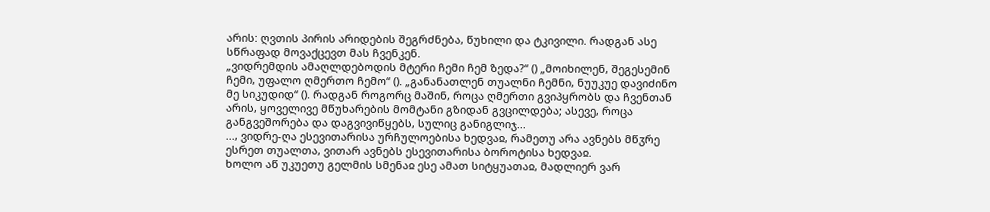არის: ღვთის პირის არიდების შეგრძნება, წუხილი და ტკივილი. რადგან ასე სწრაფად მოვაქცევთ მას ჩვენკენ.
„ვიდრემდის ამაღლდებოდის მტერი ჩემი ჩემ ზედა?“ () „მოიხილენ, შეგესემინ ჩემი, უფალო ღმერთო ჩემო“ (). „განანათლენ თუალნი ჩემნი, ნუუკუე დავიძინო მე სიკუდიდ“ (). რადგან როგორც მაშინ, როცა ღმერთი გვიპყრობს და ჩვენთან არის, ყოველივე მწუხარების მომტანი გზიდან გვცილდება; ასევე, როცა განგვეშორება და დაგვივიწყებს, სულიც განიგლიჯ...
..., ვიდრე-ღა ესევითარისა ურჩულოებისა ხედვაჲ, რამეთუ არა ავნებს მწჳრე ესრეთ თუალთა, ვითარ ავნებს ესევითარისა ბოროტისა ხედვაჲ.
ხოლო აწ უკუეთუ გელმის სმენაჲ ესე ამათ სიტყუათაჲ, მადლიერ ვარ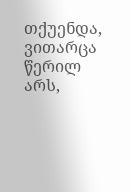თქუენდა, ვითარცა წერილ არს,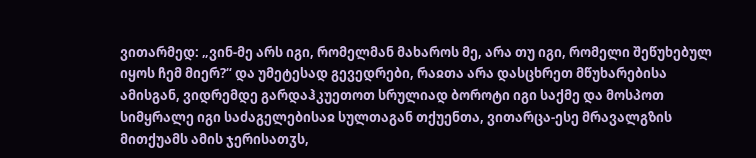ვითარმედ: „ვინ-მე არს იგი, რომელმან მახაროს მე, არა თუ იგი, რომელი შეწუხებულ იყოს ჩემ მიერ?“ და უმეტესად გევედრები, რაჲთა არა დასცხრეთ მწუხარებისა ამისგან, ვიდრემდე გარდაჰკუეთოთ სრულიად ბოროტი იგი საქმე და მოსპოთ სიმყრალე იგი საძაგელებისაჲ სულთაგან თქუენთა, ვითარცა-ესე მრავალგზის მითქუამს ამის ჯერისათჳს,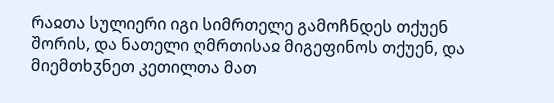რაჲთა სულიერი იგი სიმრთელე გამოჩნდეს თქუენ შორის, და ნათელი ღმრთისაჲ მიგეფინოს თქუენ, და მიემთხჳნეთ კეთილთა მათ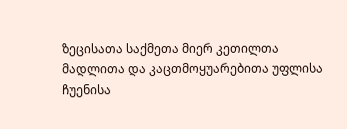ზეცისათა საქმეთა მიერ კეთილთა მადლითა და კაცთმოყუარებითა უფლისა ჩუენისა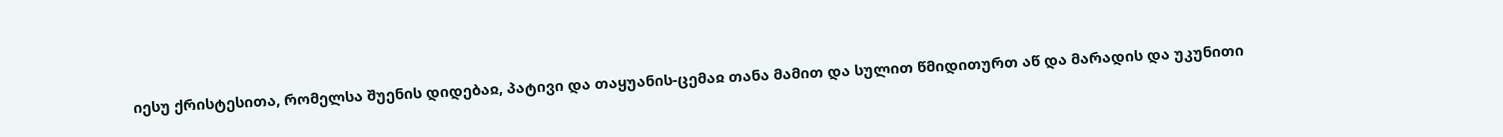იესუ ქრისტესითა, რომელსა შუენის დიდებაჲ, პატივი და თაყუანის-ცემაჲ თანა მამით და სულით წმიდითურთ აწ და მარადის და უკუნითი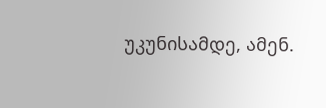უკუნისამდე, ამენ.